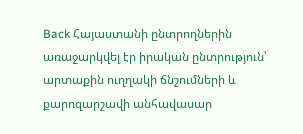Back Հայաստանի ընտրողներին առաջարկվել էր իրական ընտրություն՝ արտաքին ուղղակի ճնշումների և քարոզարշավի անհավասար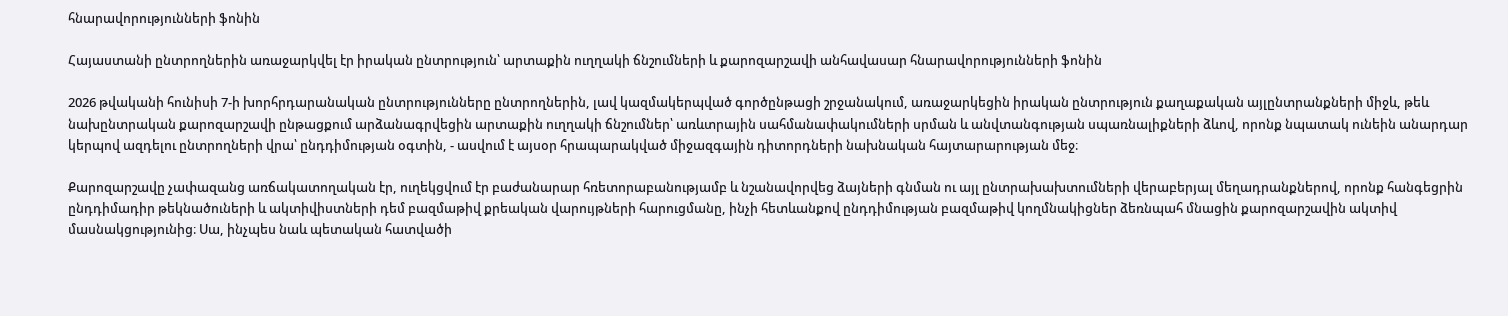հնարավորությունների ֆոնին

Հայաստանի ընտրողներին առաջարկվել էր իրական ընտրություն՝ արտաքին ուղղակի ճնշումների և քարոզարշավի անհավասար հնարավորությունների ֆոնին

2026 թվականի հունիսի 7-ի խորհրդարանական ընտրությունները ընտրողներին, լավ կազմակերպված գործընթացի շրջանակում, առաջարկեցին իրական ընտրություն քաղաքական այլընտրանքների միջև, թեև նախընտրական քարոզարշավի ընթացքում արձանագրվեցին արտաքին ուղղակի ճնշումներ՝ առևտրային սահմանափակումների սրման և անվտանգության սպառնալիքների ձևով, որոնք նպատակ ունեին անարդար կերպով ազդելու ընտրողների վրա՝ ընդդիմության օգտին, - ասվում է այսօր հրապարակված միջազգային դիտորդների նախնական հայտարարության մեջ։

Քարոզարշավը չափազանց առճակատողական էր, ուղեկցվում էր բաժանարար հռետորաբանությամբ և նշանավորվեց ձայների գնման ու այլ ընտրախախտումների վերաբերյալ մեղադրանքներով, որոնք հանգեցրին ընդդիմադիր թեկնածուների և ակտիվիստների դեմ բազմաթիվ քրեական վարույթների հարուցմանը, ինչի հետևանքով ընդդիմության բազմաթիվ կողմնակիցներ ձեռնպահ մնացին քարոզարշավին ակտիվ մասնակցությունից։ Սա, ինչպես նաև պետական հատվածի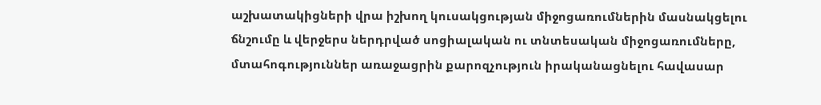աշխատակիցների վրա իշխող կուսակցության միջոցառումներին մասնակցելու ճնշումը և վերջերս ներդրված սոցիալական ու տնտեսական միջոցառումները, մտահոգություններ առաջացրին քարոզչություն իրականացնելու հավասար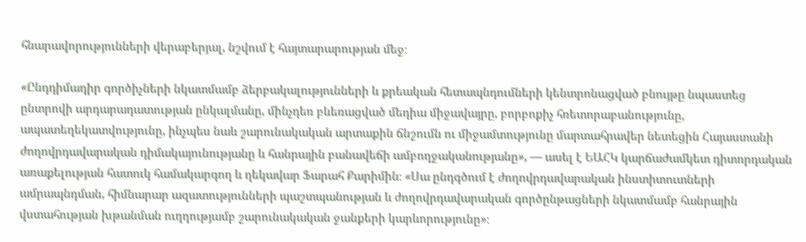հնարավորությունների վերաբերյալ, նշվում է հայտարարության մեջ։

«Ընդդիմադիր գործիչների նկատմամբ ձերբակալությունների և քրեական հետապնդումների կենտրոնացված բնույթը նպաստեց ընտրովի արդարադատության ընկալմանը, մինչդեռ բևեռացված մեդիա միջավայրը, բորբոքիչ հռետորաբանությունը, ապատեղեկատվությունը, ինչպես նաև շարունակական արտաքին ճնշումն ու միջամտությունը մարտահրավեր նետեցին Հայաստանի ժողովրդավարական դիմակայունությանը և հանրային բանավեճի ամբողջականությանը», — ասել է ԵԱՀԿ կարճաժամկետ դիտորդական առաքելության հատուկ համակարգող և ղեկավար Ֆարահ Քարիմին։ «Սա ընդգծում է ժողովրդավարական ինստիտուտների ամրապնդման, հիմնարար ազատությունների պաշտպանության և ժողովրդավարական գործընթացների նկատմամբ հանրային վստահության խթանման ուղղությամբ շարունակական ջանքերի կարևորությունը»։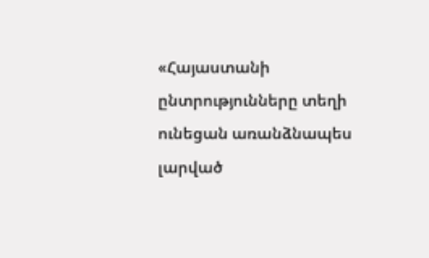«Հայաստանի ընտրությունները տեղի ունեցան առանձնապես լարված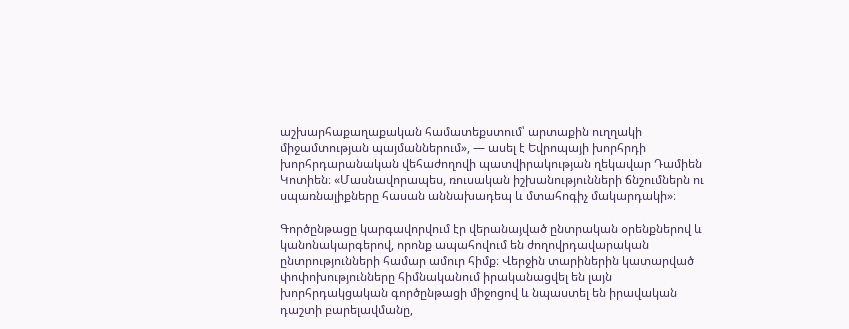աշխարհաքաղաքական համատեքստում՝ արտաքին ուղղակի միջամտության պայմաններում», — ասել է Եվրոպայի խորհրդի խորհրդարանական վեհաժողովի պատվիրակության ղեկավար Դամիեն Կոտիեն։ «Մասնավորապես, ռուսական իշխանությունների ճնշումներն ու սպառնալիքները հասան աննախադեպ և մտահոգիչ մակարդակի»։

Գործընթացը կարգավորվում էր վերանայված ընտրական օրենքներով և կանոնակարգերով, որոնք ապահովում են ժողովրդավարական ընտրությունների համար ամուր հիմք։ Վերջին տարիներին կատարված փոփոխությունները հիմնականում իրականացվել են լայն խորհրդակցական գործընթացի միջոցով և նպաստել են իրավական դաշտի բարելավմանը,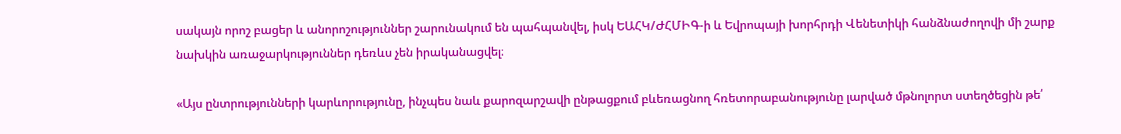սակայն որոշ բացեր և անորոշություններ շարունակում են պահպանվել, իսկ ԵԱՀԿ/ԺՀՄԻԳ-ի և Եվրոպայի խորհրդի Վենետիկի հանձնաժողովի մի շարք նախկին առաջարկություններ դեռևս չեն իրականացվել։

«Այս ընտրությունների կարևորությունը, ինչպես նաև քարոզարշավի ընթացքում բևեռացնող հռետորաբանությունը լարված մթնոլորտ ստեղծեցին թե՛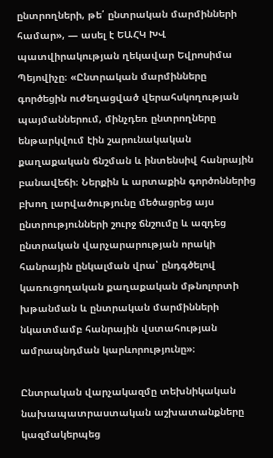ընտրողների, թե՛ ընտրական մարմինների համար», — ասել է ԵԱՀԿ ԽՎ պատվիրակության ղեկավար Եվրոսիմա Պեյովիչը։ «Ընտրական մարմինները գործեցին ուժեղացված վերահսկողության պայմաններում, մինչդեռ ընտրողները ենթարկվում էին շարունակական քաղաքական ճնշման և ինտենսիվ հանրային բանավեճի։ Ներքին և արտաքին գործոններից բխող լարվածությունը մեծացրեց այս ընտրությունների շուրջ ճնշումը և ազդեց ընտրական վարչարարության որակի հանրային ընկալման վրա՝ ընդգծելով կառուցողական քաղաքական մթնոլորտի խթանման և ընտրական մարմինների նկատմամբ հանրային վստահության ամրապնդման կարևորությունը»։

Ընտրական վարչակազմը տեխնիկական նախապատրաստական աշխատանքները կազմակերպեց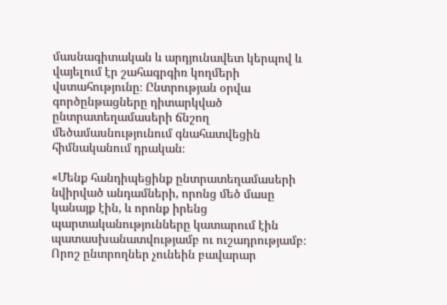մասնագիտական և արդյունավետ կերպով և վայելում էր շահագրգիռ կողմերի վստահությունը։ Ընտրության օրվա գործընթացները դիտարկված ընտրատեղամասերի ճնշող մեծամասնությունում գնահատվեցին հիմնականում դրական։

«Մենք հանդիպեցինք ընտրատեղամասերի նվիրված անդամների, որոնց մեծ մասը կանայք էին, և որոնք իրենց պարտականությունները կատարում էին պատասխանատվությամբ ու ուշադրությամբ։ Որոշ ընտրողներ չունեին բավարար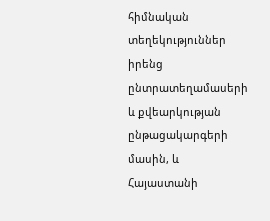հիմնական տեղեկություններ իրենց ընտրատեղամասերի և քվեարկության ընթացակարգերի մասին, և Հայաստանի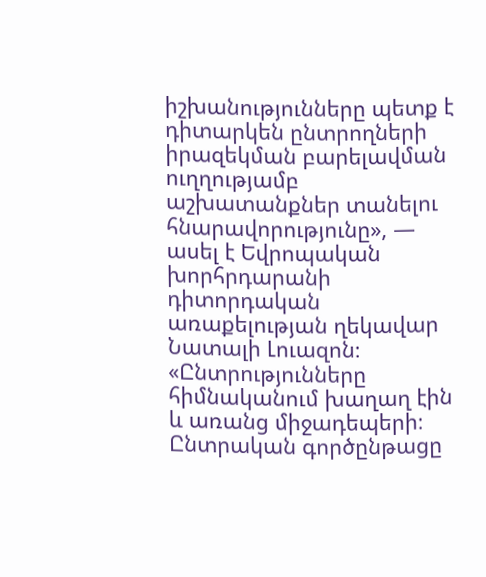իշխանությունները պետք է դիտարկեն ընտրողների իրազեկման բարելավման ուղղությամբ աշխատանքներ տանելու հնարավորությունը», — ասել է Եվրոպական խորհրդարանի դիտորդական առաքելության ղեկավար Նատալի Լուազոն։ «Ընտրությունները հիմնականում խաղաղ էին և առանց միջադեպերի։ Ընտրական գործընթացը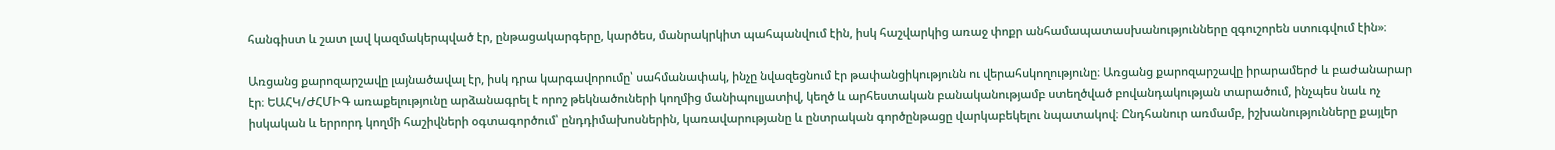հանգիստ և շատ լավ կազմակերպված էր, ընթացակարգերը, կարծես, մանրակրկիտ պահպանվում էին, իսկ հաշվարկից առաջ փոքր անհամապատասխանությունները զգուշորեն ստուգվում էին»։

Առցանց քարոզարշավը լայնածավալ էր, իսկ դրա կարգավորումը՝ սահմանափակ, ինչը նվազեցնում էր թափանցիկությունն ու վերահսկողությունը։ Առցանց քարոզարշավը իրարամերժ և բաժանարար էր։ ԵԱՀԿ/ԺՀՄԻԳ առաքելությունը արձանագրել է որոշ թեկնածուների կողմից մանիպուլյատիվ, կեղծ և արհեստական բանականությամբ ստեղծված բովանդակության տարածում, ինչպես նաև ոչ իսկական և երրորդ կողմի հաշիվների օգտագործում՝ ընդդիմախոսներին, կառավարությանը և ընտրական գործընթացը վարկաբեկելու նպատակով։ Ընդհանուր առմամբ, իշխանությունները քայլեր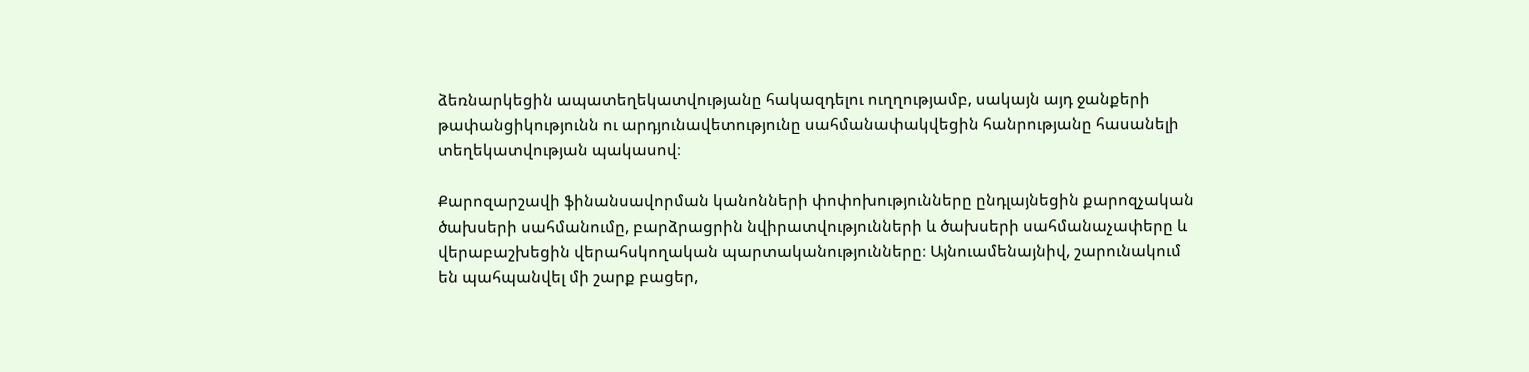ձեռնարկեցին ապատեղեկատվությանը հակազդելու ուղղությամբ, սակայն այդ ջանքերի թափանցիկությունն ու արդյունավետությունը սահմանափակվեցին հանրությանը հասանելի տեղեկատվության պակասով։

Քարոզարշավի ֆինանսավորման կանոնների փոփոխությունները ընդլայնեցին քարոզչական ծախսերի սահմանումը, բարձրացրին նվիրատվությունների և ծախսերի սահմանաչափերը և վերաբաշխեցին վերահսկողական պարտականությունները։ Այնուամենայնիվ, շարունակում են պահպանվել մի շարք բացեր,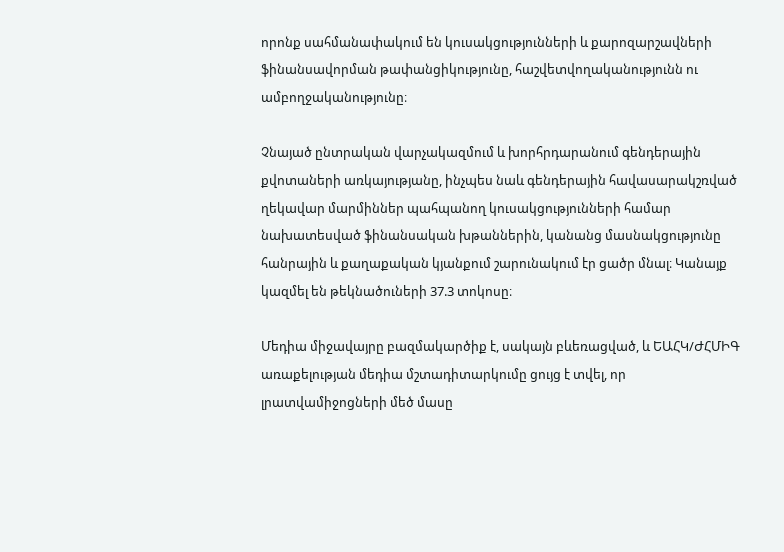որոնք սահմանափակում են կուսակցությունների և քարոզարշավների ֆինանսավորման թափանցիկությունը, հաշվետվողականությունն ու ամբողջականությունը։

Չնայած ընտրական վարչակազմում և խորհրդարանում գենդերային քվոտաների առկայությանը, ինչպես նաև գենդերային հավասարակշռված ղեկավար մարմիններ պահպանող կուսակցությունների համար նախատեսված ֆինանսական խթաններին, կանանց մասնակցությունը հանրային և քաղաքական կյանքում շարունակում էր ցածր մնալ։ Կանայք կազմել են թեկնածուների 37.3 տոկոսը։

Մեդիա միջավայրը բազմակարծիք է, սակայն բևեռացված, և ԵԱՀԿ/ԺՀՄԻԳ առաքելության մեդիա մշտադիտարկումը ցույց է տվել, որ լրատվամիջոցների մեծ մասը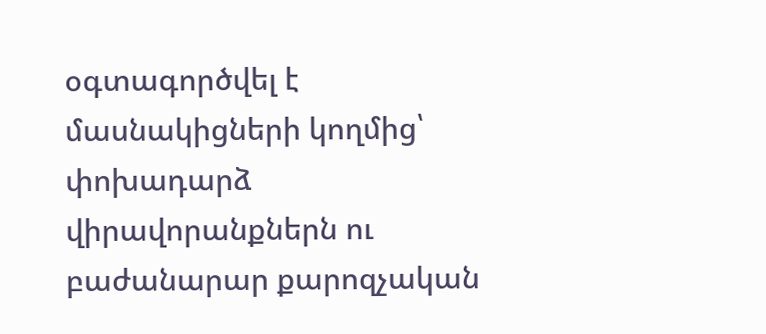օգտագործվել է մասնակիցների կողմից՝ փոխադարձ վիրավորանքներն ու բաժանարար քարոզչական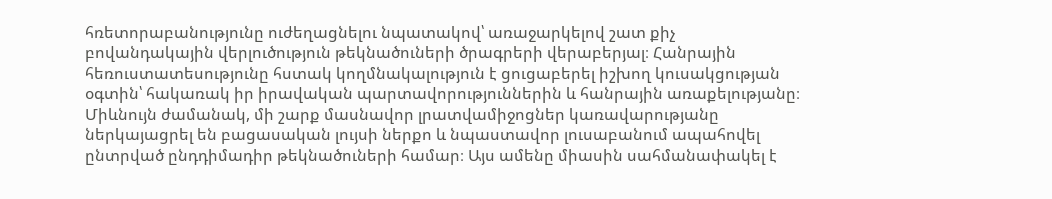հռետորաբանությունը ուժեղացնելու նպատակով՝ առաջարկելով շատ քիչ բովանդակային վերլուծություն թեկնածուների ծրագրերի վերաբերյալ։ Հանրային հեռուստատեսությունը հստակ կողմնակալություն է ցուցաբերել իշխող կուսակցության օգտին՝ հակառակ իր իրավական պարտավորություններին և հանրային առաքելությանը։ Միևնույն ժամանակ, մի շարք մասնավոր լրատվամիջոցներ կառավարությանը ներկայացրել են բացասական լույսի ներքո և նպաստավոր լուսաբանում ապահովել ընտրված ընդդիմադիր թեկնածուների համար։ Այս ամենը միասին սահմանափակել է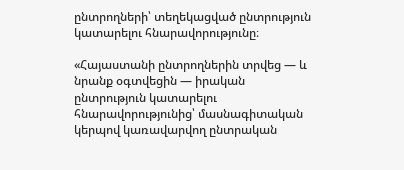ընտրողների՝ տեղեկացված ընտրություն կատարելու հնարավորությունը։

«Հայաստանի ընտրողներին տրվեց — և նրանք օգտվեցին — իրական ընտրություն կատարելու հնարավորությունից՝ մասնագիտական կերպով կառավարվող ընտրական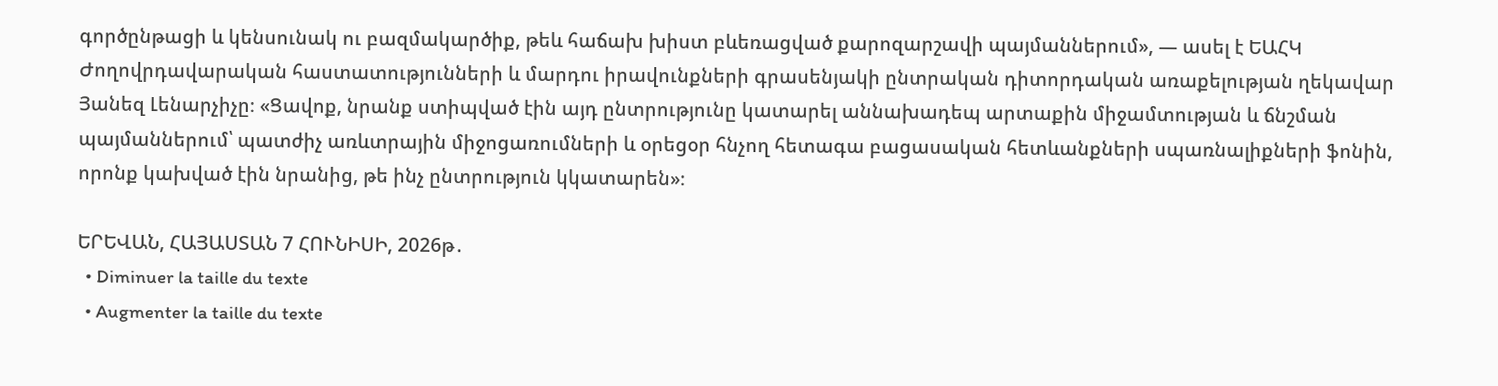գործընթացի և կենսունակ ու բազմակարծիք, թեև հաճախ խիստ բևեռացված քարոզարշավի պայմաններում», — ասել է ԵԱՀԿ Ժողովրդավարական հաստատությունների և մարդու իրավունքների գրասենյակի ընտրական դիտորդական առաքելության ղեկավար Յանեզ Լենարչիչը։ «Ցավոք, նրանք ստիպված էին այդ ընտրությունը կատարել աննախադեպ արտաքին միջամտության և ճնշման պայմաններում՝ պատժիչ առևտրային միջոցառումների և օրեցօր հնչող հետագա բացասական հետևանքների սպառնալիքների ֆոնին, որոնք կախված էին նրանից, թե ինչ ընտրություն կկատարեն»։

ԵՐԵՎԱՆ, ՀԱՅԱՍՏԱՆ 7 ՀՈՒՆԻՍԻ, 2026թ․
  • Diminuer la taille du texte
  • Augmenter la taille du texte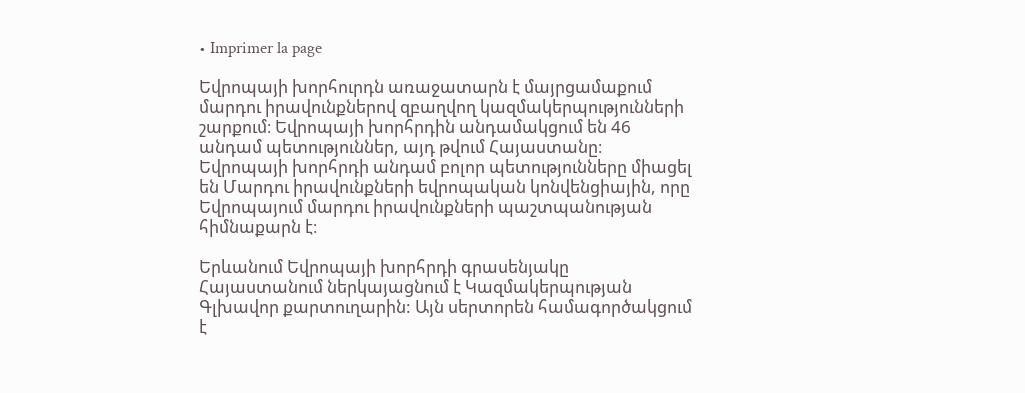• Imprimer la page

Եվրոպայի խորհուրդն առաջատարն է մայրցամաքում մարդու իրավունքներով զբաղվող կազմակերպությունների շարքում։ Եվրոպայի խորհրդին անդամակցում են 46 անդամ պետություններ, այդ թվում Հայաստանը։ Եվրոպայի խորհրդի անդամ բոլոր պետությունները միացել են Մարդու իրավունքների եվրոպական կոնվենցիային, որը Եվրոպայում մարդու իրավունքների պաշտպանության հիմնաքարն է։

Երևանում Եվրոպայի խորհրդի գրասենյակը Հայաստանում ներկայացնում է Կազմակերպության Գլխավոր քարտուղարին: Այն սերտորեն համագործակցում է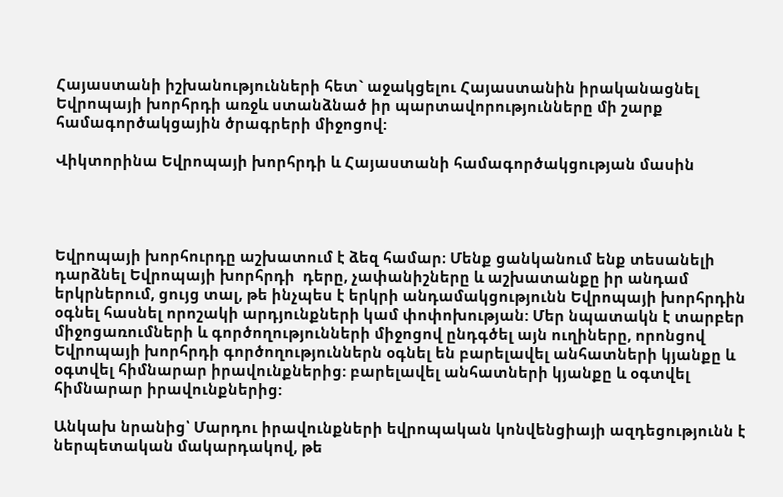Հայաստանի իշխանությունների հետ` աջակցելու Հայաստանին իրականացնել Եվրոպայի խորհրդի առջև ստանձնած իր պարտավորությունները մի շարք համագործակցային ծրագրերի միջոցով:

Վիկտորինա Եվրոպայի խորհրդի և Հայաստանի համագործակցության մասին




Եվրոպայի խորհուրդը աշխատում է ձեզ համար։ Մենք ցանկանում ենք տեսանելի դարձնել Եվրոպայի խորհրդի  դերը, չափանիշները և աշխատանքը իր անդամ երկրներում, ցույց տալ, թե ինչպես է երկրի անդամակցությունն Եվրոպայի խորհրդին օգնել հասնել որոշակի արդյունքների կամ փոփոխության: Մեր նպատակն է տարբեր միջոցառումների և գործողությունների միջոցով ընդգծել այն ուղիները, որոնցով Եվրոպայի խորհրդի գործողություններն օգնել են բարելավել անհատների կյանքը և օգտվել հիմնարար իրավունքներից: բարելավել անհատների կյանքը և օգտվել հիմնարար իրավունքներից:

Անկախ նրանից՝ Մարդու իրավունքների եվրոպական կոնվենցիայի ազդեցությունն է ներպետական մակարդակով, թե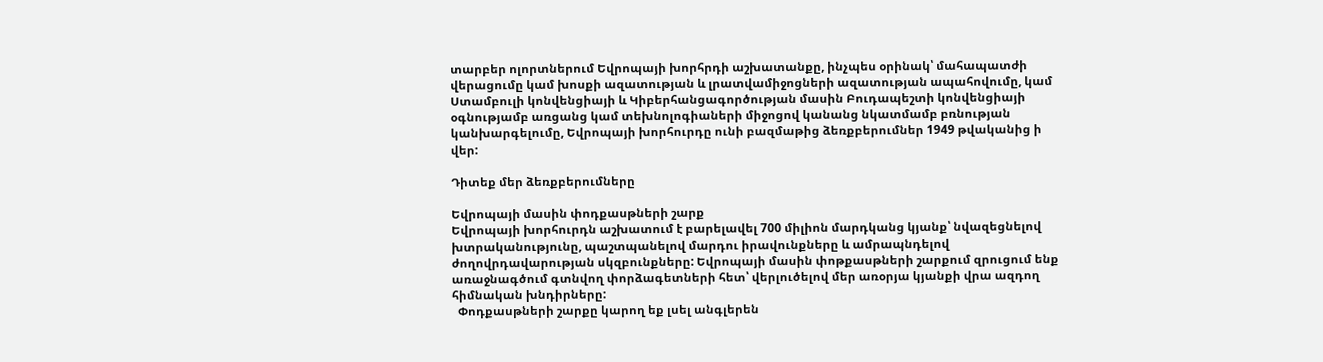տարբեր ոլորտներում Եվրոպայի խորհրդի աշխատանքը, ինչպես օրինակ՝ մահապատժի վերացումը կամ խոսքի ազատության և լրատվամիջոցների ազատության ապահովումը, կամ Ստամբուլի կոնվենցիայի և Կիբերհանցագործության մասին Բուդապեշտի կոնվենցիայի օգնությամբ առցանց կամ տեխնոլոգիաների միջոցով կանանց նկատմամբ բռնության կանխարգելումը, Եվրոպայի խորհուրդը ունի բազմաթից ձեռքբերումներ 1949 թվականից ի վեր:

Դիտեք մեր ձեռքբերումները

Եվրոպայի մասին փոդքասթների շարք
Եվրոպայի խորհուրդն աշխատում է բարելավել 700 միլիոն մարդկանց կյանք՝ նվազեցնելով խտրականությունը, պաշտպանելով մարդու իրավունքները և ամրապնդելով ժողովրդավարության սկզբունքները: Եվրոպայի մասին փոթքասթների շարքում զրուցում ենք առաջնագծում գտնվող փորձագետների հետ՝ վերլուծելով մեր առօրյա կյանքի վրա ազդող հիմնական խնդիրները:
  Փոդքասթների շարքը կարող եք լսել անգլերեն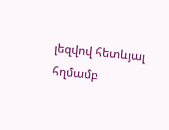լեզվով հետևյալ հղմամբ